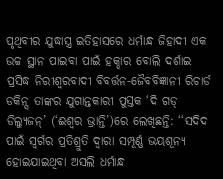ପୃଥିବୀର ଯୁଦ୍ଧାସ୍ତ୍ର ଇତିହାସରେ ଧର୍ମାନ୍ଧ ଜିହାଦୀ ଏକ ଉଚ୍ଚ ସ୍ଥାନ ପାଇବା ପାଇଁ ହକ୍ଦାର ବୋଲି ଦର୍ଶାଇ ପ୍ରସିଦ୍ଧ ନିରୀଶ୍ବରବାଦୀ ବିବର୍ତ୍ତନ-ଜୈବବିଜ୍ଞାନୀ ରିଚାର୍ଡ ଡକିନ୍ସ ତାଙ୍କର ଯୁଗାନ୍ତକାରୀ ପୁସ୍ତକ ‘ଦି ଗଡ୍ ଡିଲ୍ୟୁଜନ୍’ (‘ଈଶ୍ବର ଭ୍ରାନ୍ତି’)ରେ ଲେଖିଛନ୍ତି: ‘‘ସଦିଦ ପାଇଁ ସ୍ବର୍ଗର ପ୍ରତିଶ୍ରୁତି ଦ୍ବାରା ସମ୍ପୂର୍ଣ୍ଣ ଭୟଶୂନ୍ୟ ହୋଇଯାଇଥିବା ଅସଲି ଧର୍ମାନ୍ଧ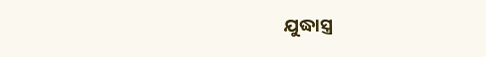ଯୁଦ୍ଧାସ୍ତ୍ର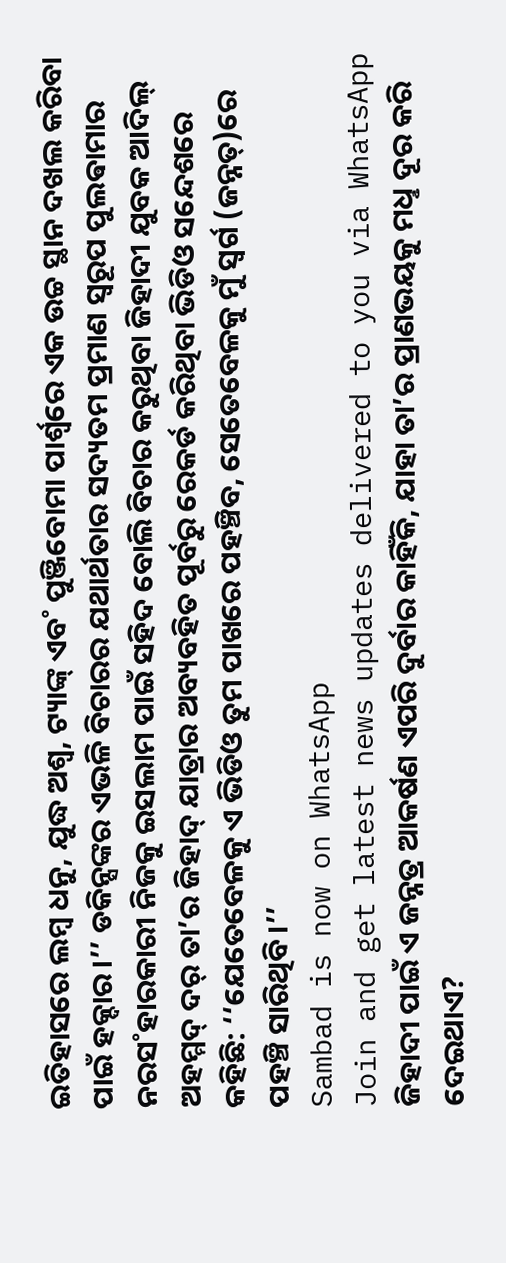ଇତିହାସରେ ଲମ୍ବ ଧନୁ, ଯୁଦ୍ଧ ଅଶ୍ବ, ଟ୍ୟାଙ୍କ୍ ଏବ˚ ପୁଞ୍ଜିବୋମା ପାର୍ଶ୍ବରେ ଏକ ଉଚ୍ଚ ସ୍ଥାନ ଦଖଲ କରିବା ପାଇଁ ହକ୍ଦାର।’’ ଡକିନ୍ସଙ୍କର ଏଭଳି ବିଚାରର ଯଥାର୍ଥତାର ସଦ୍ୟତମ ପ୍ରମାଣ ସ୍ବରୂପ ପୁଲଵାମାର ନରସ˚ହାରକାରୀ ନିଜକୁ ଇସଲାମ ପାଇଁ ସହିଦ ବୋଲି ବିଚାର କରୁଥିବା ଜିହାଦୀ ଯୁବକ ଆଦିଲ୍ ଅହମ୍ମଦ୍ ଦର୍ ତା’ର ଜିହାଦ୍ ଯାତ୍ରାର ଅବ୍ୟବହିତ ପୂର୍ବରୁ ରେକର୍ଡ କରିଥିବା ଭିଡିଓ ସନ୍ଦେଶରେ କହିଛି: ‘‘ଯେତେବେଳକୁ ଏ ଭିଡିଓ ତୁମ ପାଖରେ ପହଞ୍ଚିବ, ସେତେବେଳକୁ ମୁଁ ସ୍ବର୍ଗ (ଜନ୍ନତ୍)ରେ ପହଞ୍ଚି ସାରିଥିବି।’’
Sambad is now on WhatsApp
Join and get latest news updates delivered to you via WhatsApp
ଜିହାଦୀ ପାଇଁ ଏ ଜନ୍ନତ୍ର ଆକର୍ଷଣ ଏପରି ଦୁର୍ବାର କାହିଁକି, ଯାହା ତା’ର ପ୍ରାଣଭୟକୁ ମଧୢ ଦୂର କରି ଦେଇଥାଏ?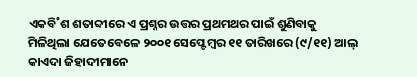ଏକବି˚ଶ ଶତାବ୍ଦୀରେ ଏ ପ୍ରଶ୍ନର ଉତ୍ତର ପ୍ରଥମଥର ପାଇଁ ଶୁଣିବାକୁ ମିଳିଥିଲା ଯେତେବେଳେ ୨୦୦୧ ସେପ୍ଟେମ୍ବର ୧୧ ତାରିଖରେ (୯/୧୧) ଆଲ୍ କାଏଦା ଜିହାଦୀମାନେ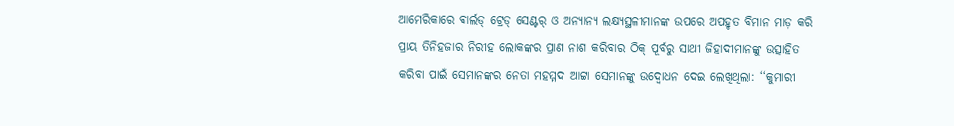ଆମେରିକାରେ ଵାର୍ଲଡ୍ ଟ୍ରେଡ୍ ସେଣ୍ଟର୍ ଓ ଅନ୍ୟାନ୍ୟ ଲକ୍ଷ୍ୟସ୍ଥଳୀମାନଙ୍କ ଉପରେ ଅପହୃତ ବିମାନ ମାଡ଼ କରି ପ୍ରାୟ ତିନିହଜାର ନିରୀହ ଲୋକଙ୍କର ପ୍ରାଣ ନାଶ କରିବାର ଠିକ୍ ପୂର୍ବରୁ ସାଥୀ ଜିହାଦୀମାନଙ୍କୁ ଉତ୍ସାହିତ କରିବା ପାଇଁ ସେମାନଙ୍କର ନେତା ମହମ୍ମଦ ଆଟ୍ଟା ସେମାନଙ୍କୁ ଉଦ୍ବୋଧନ ଦେଇ ଲେଖିଥିଲା: ‘‘କୁମାରୀ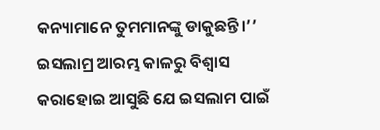କନ୍ୟାମାନେ ତୁମମାନଙ୍କୁ ଡାକୁଛନ୍ତି।’’ ଇସଲାମ୍ର ଆରମ୍ଭ କାଳରୁ ବିଶ୍ବାସ କରାହୋଇ ଆସୁଛି ଯେ ଇସଲାମ ପାଇଁ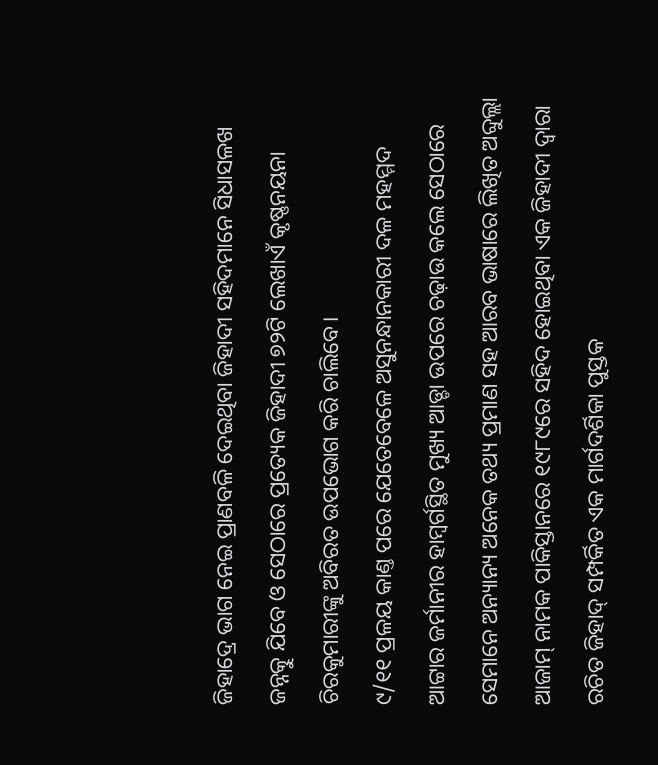ଜିହାଦ୍ରେ ଭାଗ ନେଇ ପ୍ରାଣବଳି ଦେଇଥିବା ଜିହାଦୀ ସହିଦମାନେ ସିଧାସଳଖ ଜନ୍ନତ୍କୁ ଯିବେ ଓ ସେଠାରେ ପ୍ରତ୍ୟେକ ଜିହାଦୀ ୭୨ଟି ଲେଖାଏଁ କୃଷ୍ଣନୟନା ଚିରକୁମାରୀଙ୍କୁ ଅବିରତ ଉପଭୋଗ କରି ଚାଲିବେ।
୯/୧୧ ପ୍ରଳୟ କାଣ୍ତ ପରେ ଯେତେବେଳେ ଅସୁନନ୍ଧାନକାରୀ ଦଳ ମହମ୍ମଦ ଆଟ୍ଟାର ଜର୍ମାନୀର ହାମ୍ବର୍ଗସ୍ଥିତ ମୁଖ୍ୟ ଆଡ୍ଡା ଉପରେ ଚଢ଼ାଉ କଲେ ସେଠାରେ ସେମାନେ ଅନ୍ୟାନ୍ୟ ଅନେକ ତଥ୍ୟ ପ୍ରମାଣ ସହ ଆରବ ଭାଷାରେ ଲିଖିତ ଅବ୍ଦୁଲ୍ଲା ଆଜାମ୍ ନାମକ ପାକିସ୍ତାନରେ ୧୯୮୯ରେ ସହିଦ ହୋଇଥିବା ଏକ ଜିହାଦୀ ଦ୍ବାରା ରଚିତ ଜିହାଦ୍ ସମ୍ପର୍କିତ ଏକ ମାର୍ଗଦର୍ଶିକା ପୁସ୍ତକ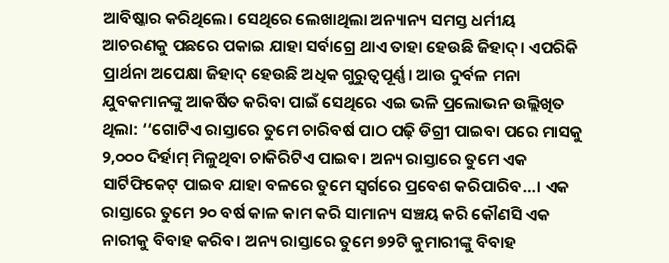ଆବିଷ୍କାର କରିଥିଲେ। ସେଥିରେ ଲେଖାଥିଲା ଅନ୍ୟାନ୍ୟ ସମସ୍ତ ଧର୍ମୀୟ ଆଚରଣକୁ ପଛରେ ପକାଇ ଯାହା ସର୍ବାଗ୍ରେ ଥାଏ ତାହା ହେଉଛି ଜିହାଦ୍। ଏପରିକି ପ୍ରାର୍ଥନା ଅପେକ୍ଷା ଜିହାଦ୍ ହେଉଛି ଅଧିକ ଗୁରୁତ୍ବପୂର୍ଣ୍ଣ। ଆଉ ଦୁର୍ବଳ ମନା ଯୁବକମାନଙ୍କୁ ଆକର୍ଷିତ କରିବା ପାଇଁ ସେଥିରେ ଏଇ ଭଳି ପ୍ରଲୋଭନ ଉଲ୍ଲିଖିତ ଥିଲା: ‘‘ଗୋଟିଏ ରାସ୍ତାରେ ତୁମେ ଚାରିବର୍ଷ ପାଠ ପଢ଼ି ଡିଗ୍ରୀ ପାଇବା ପରେ ମାସକୁ ୨,୦୦୦ ଦିର୍ହାମ୍ ମିଳୁଥିବା ଚାକିରିଟିଏ ପାଇବ। ଅନ୍ୟ ରାସ୍ତାରେ ତୁମେ ଏକ ସାର୍ଟିଫିକେଟ୍ ପାଇବ ଯାହା ବଳରେ ତୁମେ ସ୍ବର୍ଗରେ ପ୍ରବେଶ କରିପାରିବ…। ଏକ ରାସ୍ତାରେ ତୁମେ ୨୦ ବର୍ଷ କାଳ କାମ କରି ସାମାନ୍ୟ ସଞ୍ଚୟ କରି କୌଣସି ଏକ ନାରୀକୁ ବିବାହ କରିବ। ଅନ୍ୟ ରାସ୍ତାରେ ତୁମେ ୭୨ଟି କୁମାରୀଙ୍କୁ ବିବାହ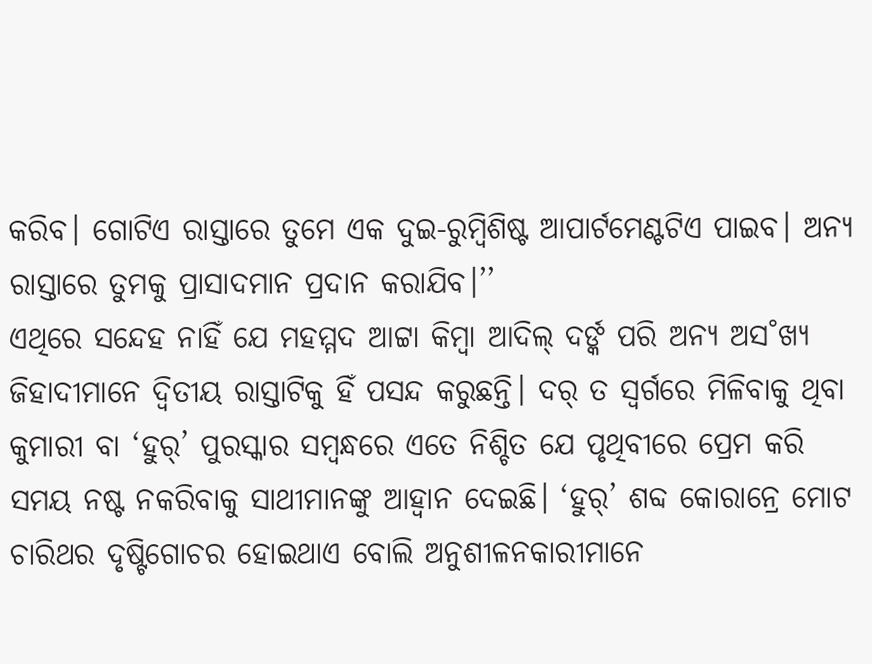କରିବ। ଗୋଟିଏ ରାସ୍ତାରେ ତୁମେ ଏକ ଦୁଇ-ରୁମ୍ବିଶିଷ୍ଟ ଆପାର୍ଟମେଣ୍ଟଟିଏ ପାଇବ। ଅନ୍ୟ ରାସ୍ତାରେ ତୁମକୁ ପ୍ରାସାଦମାନ ପ୍ରଦାନ କରାଯିବ।’’
ଏଥିରେ ସନ୍ଦେହ ନାହିଁ ଯେ ମହମ୍ମଦ ଆଟ୍ଟା କିମ୍ବା ଆଦିଲ୍ ଦର୍ଙ୍କ ପରି ଅନ୍ୟ ଅସ˚ଖ୍ୟ ଜିହାଦୀମାନେ ଦ୍ବିତୀୟ ରାସ୍ତାଟିକୁ ହିଁ ପସନ୍ଦ କରୁଛନ୍ତି। ଦର୍ ତ ସ୍ବର୍ଗରେ ମିଳିବାକୁ ଥିବା କୁମାରୀ ବା ‘ହୁର୍’ ପୁରସ୍କାର ସମ୍ବନ୍ଧରେ ଏତେ ନିଶ୍ଚିତ ଯେ ପୃଥିବୀରେ ପ୍ରେମ କରି ସମୟ ନଷ୍ଟ ନକରିବାକୁ ସାଥୀମାନଙ୍କୁ ଆହ୍ବାନ ଦେଇଛି। ‘ହୁର୍’ ଶବ୍ଦ କୋରାନ୍ରେ ମୋଟ ଚାରିଥର ଦୃଷ୍ଟିଗୋଚର ହୋଇଥାଏ ବୋଲି ଅନୁଶୀଳନକାରୀମାନେ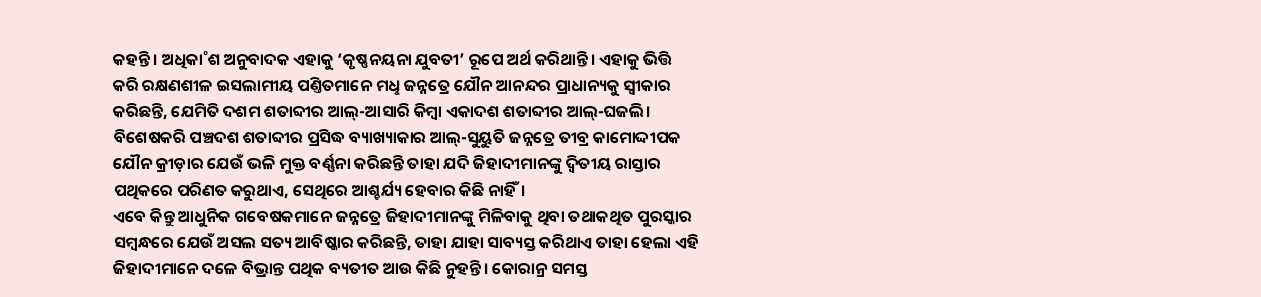କହନ୍ତି। ଅଧିକା˚ଶ ଅନୁବାଦକ ଏହାକୁ ‘କୃଷ୍ଣନୟନା ଯୁବତୀ’ ରୂପେ ଅର୍ଥ କରିଥାନ୍ତି। ଏହାକୁ ଭିତ୍ତି କରି ରକ୍ଷଣଶୀଳ ଇସଲାମୀୟ ପଣ୍ତିତମାନେ ମଧୢ ଜନ୍ନତ୍ରେ ଯୌନ ଆନନ୍ଦର ପ୍ରାଧାନ୍ୟକୁ ସ୍ବୀକାର କରିଛନ୍ତି, ଯେମିତି ଦଶମ ଶତାବ୍ଦୀର ଆଲ୍-ଆସାରି କିମ୍ବା ଏକାଦଶ ଶତାବ୍ଦୀର ଆଲ୍-ଘଜଲି। ବିଶେଷକରି ପଞ୍ଚଦଶ ଶତାବ୍ଦୀର ପ୍ରସିଦ୍ଧ ବ୍ୟାଖ୍ୟାକାର ଆଲ୍-ସୁୟୁତି ଜନ୍ନତ୍ରେ ତୀବ୍ର କାମୋଦ୍ଦୀପକ ଯୌନ କ୍ରୀଡ଼ାର ଯେଉଁ ଭଳି ମୁକ୍ତ ବର୍ଣ୍ଣନା କରିଛନ୍ତି ତାହା ଯଦି ଜିହାଦୀମାନଙ୍କୁ ଦ୍ବିତୀୟ ରାସ୍ତାର ପଥିକରେ ପରିଣତ କରୁଥାଏ, ସେଥିରେ ଆଶ୍ଚର୍ଯ୍ୟ ହେବାର କିଛି ନାହିଁ।
ଏବେ କିନ୍ତୁ ଆଧୁନିକ ଗବେଷକମାନେ ଜନ୍ନତ୍ରେ ଜିହାଦୀମାନଙ୍କୁ ମିଳିବାକୁ ଥିବା ତଥାକଥିତ ପୁରସ୍କାର ସମ୍ବନ୍ଧରେ ଯେଉଁ ଅସଲ ସତ୍ୟ ଆବିଷ୍କାର କରିଛନ୍ତି, ତାହା ଯାହା ସାବ୍ୟସ୍ତ କରିଥାଏ ତାହା ହେଲା ଏହି ଜିହାଦୀମାନେ ଦଳେ ବିଭ୍ରାନ୍ତ ପଥିକ ବ୍ୟତୀତ ଆଉ କିଛି ନୁହନ୍ତି। କୋରାନ୍ର ସମସ୍ତ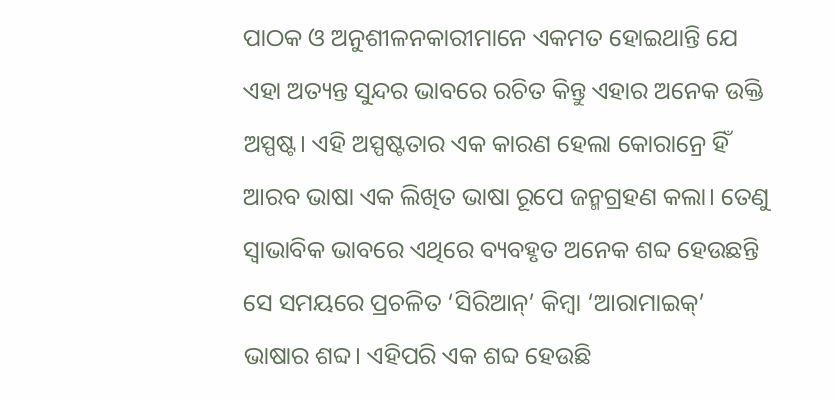ପାଠକ ଓ ଅନୁଶୀଳନକାରୀମାନେ ଏକମତ ହୋଇଥାନ୍ତି ଯେ ଏହା ଅତ୍ୟନ୍ତ ସୁନ୍ଦର ଭାବରେ ରଚିତ କିନ୍ତୁ ଏହାର ଅନେକ ଉକ୍ତି ଅସ୍ପଷ୍ଟ। ଏହି ଅସ୍ପଷ୍ଟତାର ଏକ କାରଣ ହେଲା କୋରାନ୍ରେ ହିଁ ଆରବ ଭାଷା ଏକ ଲିଖିତ ଭାଷା ରୂପେ ଜନ୍ମଗ୍ରହଣ କଲା। ତେଣୁ ସ୍ବାଭାବିକ ଭାବରେ ଏଥିରେ ବ୍ୟବହୃତ ଅନେକ ଶବ୍ଦ ହେଉଛନ୍ତି ସେ ସମୟରେ ପ୍ରଚଳିତ ‘ସିରିଆନ୍’ କିମ୍ବା ‘ଆରାମାଇକ୍’ ଭାଷାର ଶବ୍ଦ। ଏହିପରି ଏକ ଶବ୍ଦ ହେଉଛି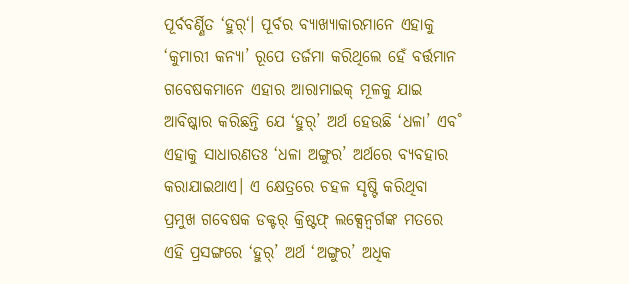ପୂର୍ବବର୍ଣ୍ଣିତ ‘ହୁର୍‘। ପୂର୍ବର ବ୍ୟାଖ୍ୟାକାରମାନେ ଏହାକୁ ‘କୁମାରୀ କନ୍ୟା’ ରୂପେ ତର୍ଜମା କରିଥିଲେ ହେଁ ବର୍ତ୍ତମାନ ଗବେଷକମାନେ ଏହାର ଆରାମାଇକ୍ ମୂଳକୁ ଯାଇ ଆବିଷ୍କାର କରିଛନ୍ତି ଯେ ‘ହୁର୍’ ଅର୍ଥ ହେଉଛି ‘ଧଳା’ ଏବ˚ ଏହାକୁ ସାଧାରଣତଃ ‘ଧଳା ଅଙ୍ଗୁର’ ଅର୍ଥରେ ବ୍ୟବହାର କରାଯାଇଥାଏ। ଏ କ୍ଷେତ୍ରରେ ଚହଳ ସୃଷ୍ଟି କରିଥିବା ପ୍ରମୁଖ ଗବେଷକ ଡକ୍ଟର୍ କ୍ରିଷ୍ଟଫ୍ ଲକ୍ସେନ୍ବର୍ଗଙ୍କ ମତରେ ଏହି ପ୍ରସଙ୍ଗରେ ‘ହୁର୍’ ଅର୍ଥ ‘ଅଙ୍ଗୁର’ ଅଧିକ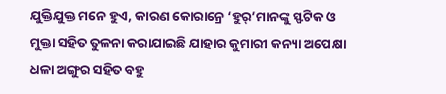ଯୁକ୍ତିଯୁକ୍ତ ମନେ ହୁଏ, କାରଣ କୋରାନ୍ରେ ‘ହୁର୍’ମାନଙ୍କୁ ସ୍ଫଟିକ ଓ ମୁକ୍ତା ସହିତ ତୁଳନା କରାଯାଇଛି ଯାହାର କୁମାରୀ କନ୍ୟା ଅପେକ୍ଷା ଧଳା ଅଙ୍ଗୁର ସହିତ ବହୁ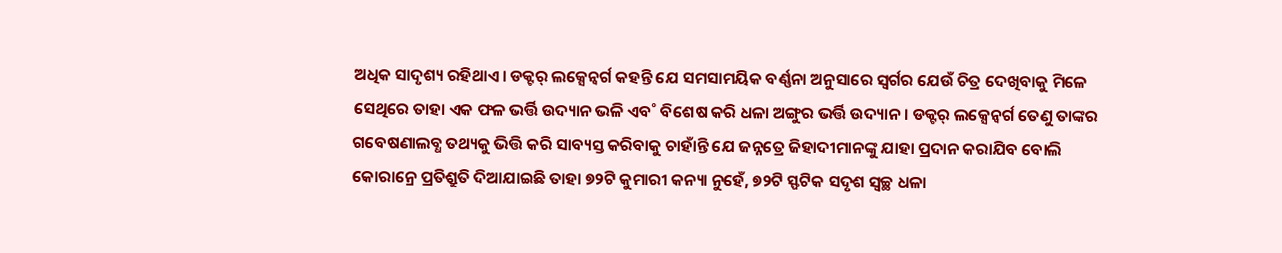ଅଧିକ ସାଦୃଶ୍ୟ ରହିଥାଏ। ଡକ୍ଟର୍ ଲକ୍ସେନ୍ବର୍ଗ କହନ୍ତି ଯେ ସମସାମୟିକ ବର୍ଣ୍ଣନା ଅନୁସାରେ ସ୍ବର୍ଗର ଯେଉଁ ଚିତ୍ର ଦେଖିବାକୁ ମିଳେ ସେଥିରେ ତାହା ଏକ ଫଳ ଭର୍ତ୍ତି ଉଦ୍ୟାନ ଭଳି ଏବ˚ ବିଶେଷ କରି ଧଳା ଅଙ୍ଗୁର ଭର୍ତ୍ତି ଉଦ୍ୟାନ। ଡକ୍ଟର୍ ଲକ୍ସେନ୍ବର୍ଗ ତେଣୁ ତାଙ୍କର ଗବେଷଣାଲବ୍ଧ ତଥ୍ୟକୁ ଭିତ୍ତି କରି ସାବ୍ୟସ୍ତ କରିବାକୁ ଚାହାଁନ୍ତି ଯେ ଜନ୍ନତ୍ରେ ଜିହାଦୀମାନଙ୍କୁ ଯାହା ପ୍ରଦାନ କରାଯିବ ବୋଲି କୋରାନ୍ରେ ପ୍ରତିଶ୍ରୁତି ଦିଆଯାଇଛି ତାହା ୭୨ଟି କୁମାରୀ କନ୍ୟା ନୁହେଁ, ୭୨ଟି ସ୍ଫଟିକ ସଦୃଶ ସ୍ବଚ୍ଛ ଧଳା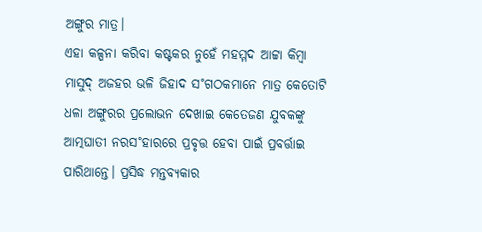ଅଙ୍ଗୁର ମାତ୍ର।
ଏହା କଳ୍ପନା କରିବା କଷ୍ଟକର ନୁହେଁ ମହମ୍ମଦ ଆଟ୍ଟା କିମ୍ବା ମାସୁଦ୍ ଅଜହର ଭଳି ଜିହାଦ ସ˚ଗଠକମାନେ ମାତ୍ର କେତୋଟି ଧଳା ଅଙ୍ଗୁରର ପ୍ରଲୋଭନ ଦେଖାଇ କେତେଜଣ ଯୁବକଙ୍କୁ ଆତ୍ମଘାତୀ ନରସ˚ହାରରେ ପ୍ରବୃତ୍ତ ହେବା ପାଇଁ ପ୍ରବର୍ତ୍ତାଇ ପାରିଥାନ୍ତେ। ପ୍ରସିଦ୍ଧ ମନ୍ତବ୍ୟକାର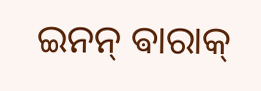ଇନନ୍ ଵାରାକ୍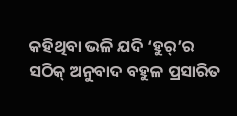କହିଥିବା ଭଳି ଯଦି ‘ହୁର୍’ର ସଠିକ୍ ଅନୁବାଦ ବହୁଳ ପ୍ରସାରିତ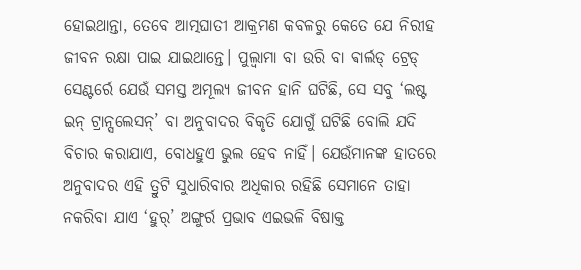ହୋଇଥାନ୍ତା, ତେବେ ଆତ୍ମଘାତୀ ଆକ୍ରମଣ କବଳରୁ କେତେ ଯେ ନିରୀହ ଜୀବନ ରକ୍ଷା ପାଇ ଯାଇଥାନ୍ତେ। ପୁଲ୍ଵାମା ବା ଉରି ବା ଵାର୍ଲଡ୍ ଟ୍ରେଡ୍ ସେଣ୍ଟର୍ରେ ଯେଉଁ ସମସ୍ତ ଅମୂଲ୍ୟ ଜୀବନ ହାନି ଘଟିଛି, ସେ ସବୁ ‘ଲଷ୍ଟ ଇନ୍ ଟ୍ରାନ୍ସଲେସନ୍’ ବା ଅନୁବାଦର ବିକୃତି ଯୋଗୁଁ ଘଟିଛି ବୋଲି ଯଦି ବିଚାର କରାଯାଏ, ବୋଧହୁଏ ଭୁଲ ହେବ ନାହିଁ। ଯେଉଁମାନଙ୍କ ହାତରେ ଅନୁବାଦର ଏହି ତ୍ରୁଟି ସୁଧାରିବାର ଅଧିକାର ରହିଛି ସେମାନେ ତାହା ନକରିବା ଯାଏ ‘ହୁର୍’ ଅଙ୍ଗୁର୍ର ପ୍ରଭାବ ଏଇଭଳି ବିଷାକ୍ତ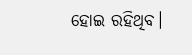ହୋଇ ରହିଥିବ।